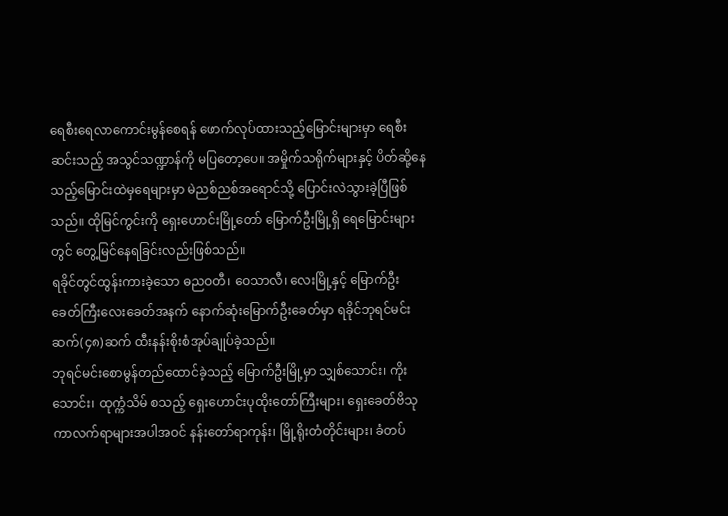ရေစီးရေလာကောင်းမွန်စေရန် ဖောက်လုပ်ထားသည့်မြောင်းများမှာ ရေစီးဆင်းသည့် အသွင်သဏ္ဍာန်ကို မပြတော့ပေ။ အမှိုက်သရိုက်များနှင့် ပိတ်ဆို့နေသည့်မြောင်းထဲမှရေများမှာ မဲညစ်ညစ်အရောင်သို့ ပြောင်းလဲသွားခဲ့ပြီဖြစ်သည်။ ထိုမြင်ကွင်းကို ရှေးဟောင်းမြို့တော် မြောက်ဦးမြို့ရှိ ရေမြောင်းများတွင် တွေ့မြင်နေရခြင်းလည်းဖြစ်သည်။
ရခိုင်တွင်ထွန်းကားခဲ့သော ဓညဝတီ၊ ဝေသာလီ၊ လေးမြို့နှင့် မြောက်ဦး ခေတ်ကြီးလေးခေတ်အနက် နောက်ဆုံးမြောက်ဦးခေတ်မှာ ရခိုင်ဘုရင်မင်းဆက်(၄၈)ဆက် ထီးနန်းစိုးစံအုပ်ချုပ်ခဲ့သည်။
ဘုရင်မင်းစောမွန်တည်ထောင်ခဲ့သည့် မြောက်ဦးမြို့မှာ သျှစ်သောင်း၊ ကိုးသောင်း၊ ထုက္ကံသိမ် စသည့် ရှေးဟောင်းပုထိုးတော်ကြီးများ၊ ရှေးခေတ်ဗိသုကာလက်ရာများအပါအဝင် နန်းတော်ရာကုန်း၊ မြို့ရိုးတံတိုင်းများ၊ ခံတပ်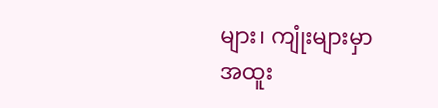များ၊ ကျုံးများမှာ အထူး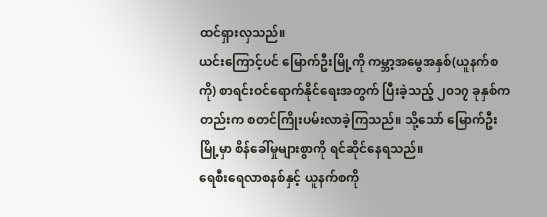ထင်ရှားလှသည်။
ယင်းကြောင့်ပင် မြောက်ဦးမြို့ကို ကမ္ဘာ့အမွေအနှစ်(ယူနက်စကို) စာရင်းဝင်ရောက်နိုင်ရေးအတွက် ပြီးခဲ့သည့် ၂၀၁၇ ခုနှစ်ကတည်းက စတင်ကြိုးပမ်းလာခဲ့ကြသည်။ သို့သော် မြောက်ဦးမြို့မှာ စိန်ခေါ်မှုများစွာကို ရင်ဆိုင်နေရသည်။
ရေစီးရေလာစနစ်နှင့် ယူနက်စကို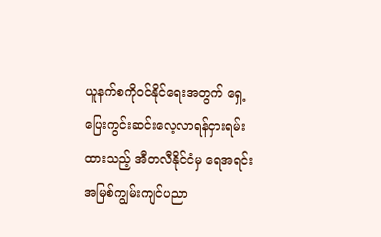ယူနက်စကိုဝင်နိုင်ရေးအတွက် ရှေ့ပြေးကွင်းဆင်းလေ့လာရန်ငှားရမ်းထားသည့် အီတလီနိုင်ငံမှ ရေအရင်းအမြစ်ကျွမ်းကျင်ပညာ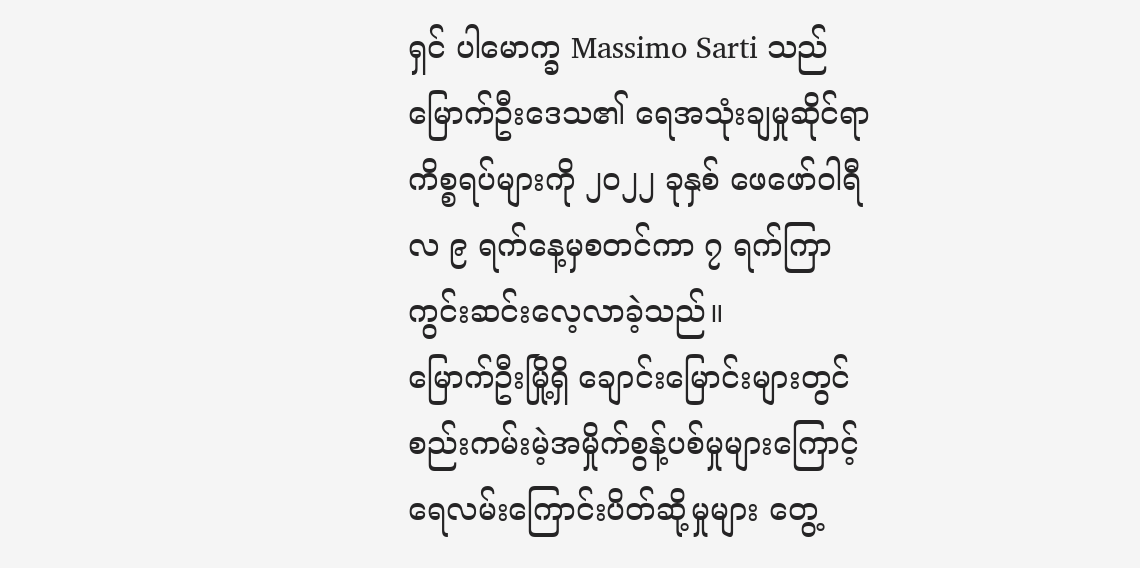ရှင် ပါမောက္ခ Massimo Sarti သည် မြောက်ဦးဒေသ၏ ရေအသုံးချမှုဆိုင်ရာ ကိစ္စရပ်များကို ၂၀၂၂ ခုနှစ် ဖေဖော်ဝါရီလ ၉ ရက်နေ့မှစတင်ကာ ၇ ရက်ကြာ ကွင်းဆင်းလေ့လာခဲ့သည်။
မြောက်ဦးမြို့ရှိ ချောင်းမြောင်းများတွင် စည်းကမ်းမဲ့အမှိုက်စွန့်ပစ်မှုများကြောင့် ရေလမ်းကြောင်းပိတ်ဆို့မှုများ တွေ့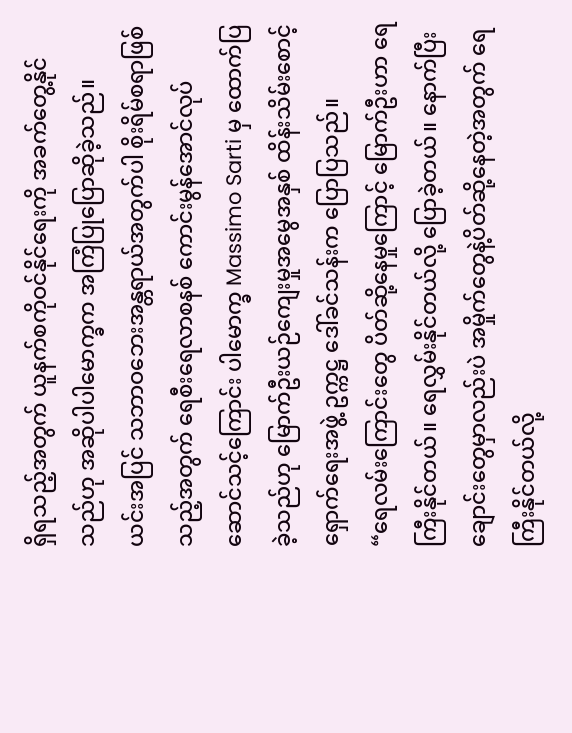ရှိရသည့်အတွက် ယူနက်စကိုဝင်နိုင်ရေးကို အခက်တွေ့နိုင်သည်ဟု အဆိုပါပါမောက္ခက အကြံပြုပြောဆိုခဲ့သည်။
ယင်းအပြင် သဘာဝဘေးအန္တရာယ်အတွက်ပါ စိုးရိမ်စရာဖြစ်သည့်အတွက် ရေစီးရေလာစနစ် ကောင်းမွန်အောင်လုပ်ဆောင်သင့်ကြောင်း ပါမောက္ခ Massimo Sarti မှ ထောက်ပြခဲ့သည်ဟု မြောက်ဦးယဉ်ကျေးမှုအမွေအနှစ် ထိန်းသိမ်းစောင့်ရှောက်ရေးအဖွဲ့ ဥက္ကဋ္ဌ ဒေါ်ခင်သန်းက ပြောပြသည်။
“ရေလမ်းကြောင်းတွေ ပိတ်ဆို့နေမှုကြောင့် မြောက်ဦးဟာ ရေကြီးနိုင်တယ်။ ရေလွှမ်းနိုင်တယ်လို့ ပြောခဲ့တယ်။ နောက်ပြီး ချောင်းတွေမှာလည်းပဲ အမှိုက်တွေနဲ့ပိတ်ဆို့နေတဲ့အတွက် ရေကြီးနိုင်တယ်လို့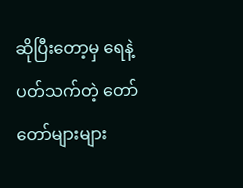ဆိုပြီးတော့မှ ရေနဲ့ပတ်သက်တဲ့ တော်တော်များများ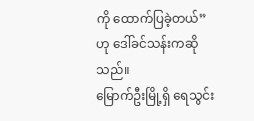ကို ထောက်ပြခဲ့တယ်”ဟု ဒေါ်ခင်သန်းကဆိုသည်။
မြောက်ဦးမြို့ရှိ ရေသွင်း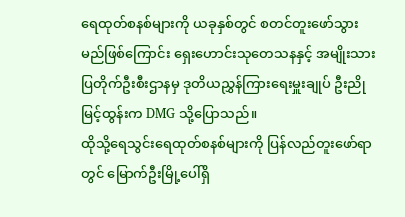ရေထုတ်စနစ်များကို ယခုနှစ်တွင် စတင်တူးဖော်သွားမည်ဖြစ်ကြောင်း ရှေးဟောင်းသုတေသနနှင့် အမျိုးသားပြတိုက်ဦးစီးဌာနမှ ဒုတိယညွှန်ကြားရေးမှူးချုပ် ဦးညိုမြင့်ထွန်းက DMG သို့ပြောသည်။
ထိုသို့ရေသွင်းရေထုတ်စနစ်များကို ပြန်လည်တူးဖော်ရာတွင် မြောက်ဦးမြို့ပေါ်ရှိ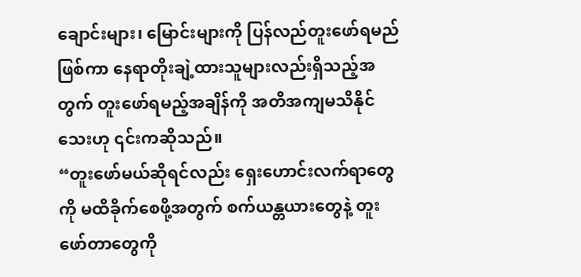ချောင်းများ၊ မြောင်းများကို ပြန်လည်တူးဖော်ရမည်ဖြစ်ကာ နေရာတိုးချဲ့ထားသူများလည်းရှိသည့်အတွက် တူးဖော်ရမည့်အချိန်ကို အတိအကျမသိနိုင်သေးဟု ၎င်းကဆိုသည်။
“တူးဖော်မယ်ဆိုရင်လည်း ရှေးဟောင်းလက်ရာတွေကို မထိခိုက်စေဖို့အတွက် စက်ယန္တယားတွေနဲ့ တူးဖော်တာတွေကို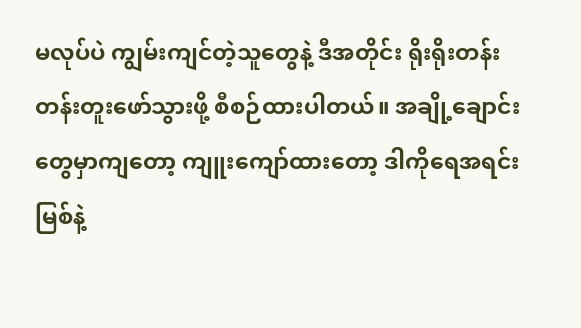မလုပ်ပဲ ကျွမ်းကျင်တဲ့သူတွေနဲ့ ဒီအတိုင်း ရိုးရိုးတန်းတန်းတူးဖော်သွားဖို့ စီစဉ်ထားပါတယ်။ အချို့ချောင်းတွေမှာကျတော့ ကျူးကျော်ထားတော့ ဒါကိုရေအရင်းမြစ်နဲ့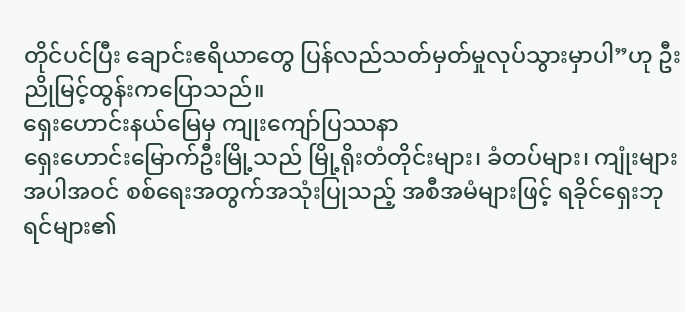တိုင်ပင်ပြီး ချောင်းဧရိယာတွေ ပြန်လည်သတ်မှတ်မှုလုပ်သွားမှာပါ”ဟု ဦးညိုမြင့်ထွန်းကပြောသည်။
ရှေးဟောင်းနယ်မြေမှ ကျုးကျော်ပြဿနာ
ရှေးဟောင်းမြောက်ဦးမြို့သည် မြို့ရိုးတံတိုင်းများ၊ ခံတပ်များ၊ ကျုံးများအပါအဝင် စစ်ရေးအတွက်အသုံးပြုသည့် အစီအမံများဖြင့် ရခိုင်ရှေးဘုရင်များ၏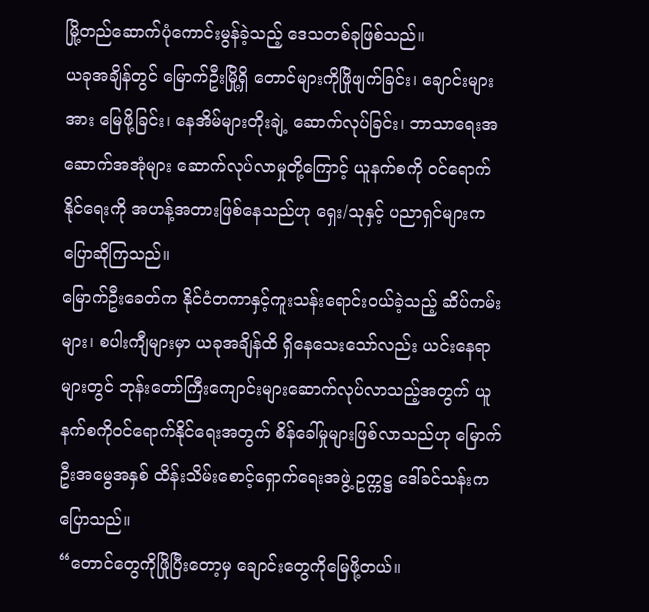မြို့တည်ဆောက်ပုံကောင်းမွန်ခဲ့သည့် ဒေသတစ်ခုဖြစ်သည်။
ယခုအချိန်တွင် မြောက်ဦးမြို့ရှိ တောင်များကိုဖြိုဖျက်ခြင်း၊ ချောင်းများအား မြေဖို့ခြင်း၊ နေအိမ်များတိုးချဲ့ ဆောက်လုပ်ခြင်း၊ ဘာသာရေးအဆောက်အအုံများ ဆောက်လုပ်လာမှုတို့ကြောင့် ယူနက်စကို ဝင်ရောက်နိုင်ရေးကို အဟန့်အတားဖြစ်နေသည်ဟု ရှေး/သုနှင့် ပညာရှင်များကပြောဆိုကြသည်။
မြောက်ဦးခေတ်က နိုင်ငံတကာနှင့်ကူးသန်းရောင်းဝယ်ခဲ့သည့် ဆိပ်ကမ်းများ၊ စပါးကျီများမှာ ယခုအချိန်ထိ ရှိနေသေးသော်လည်း ယင်းနေရာများတွင် ဘုန်းတော်ကြီးကျောင်းများဆောက်လုပ်လာသည့်အတွက် ယူနက်စကိုဝင်ရောက်နိုင်ရေးအတွက် စိန်ခေါ်မှုများဖြစ်လာသည်ဟု မြောက်ဦးအမွေအနှစ် ထိန်းသိမ်းစောင့်ရှောက်ရေးအဖွဲ့ ဥက္ကဋ္ဌ ဒေါ်ခင်သန်းကပြောသည်။
“တောင်တွေကိုဖြိုပြီးတော့မှ ချောင်းတွေကိုမြေဖို့တယ်။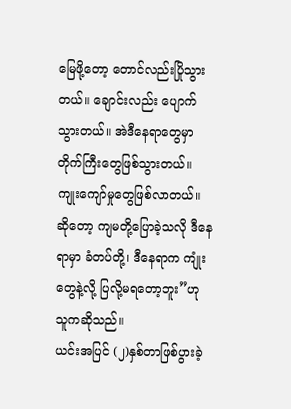မြေဖို့တော့ တောင်လည်းပြိုသွားတယ်။ ချောင်းလည်း ပျောက်သွားတယ်။ အဲဒီနေရာတွေမှာ တိုက်ကြီးတွေဖြစ်သွားတယ်။ ကျုးကျော်မှုတွေဖြစ်လာတယ်။ ဆိုတော့ ကျမတို့ပြောခဲ့သလို ဒီနေရာမှာ ခံတပ်တို့၊ ဒီနေရာက ကျုံးတွေနဲ့လို့ ပြလို့မရတော့ဘူး”ဟု သူကဆိုသည်။
ယင်းအပြင် (၂)နှစ်တာဖြစ်ပွားခဲ့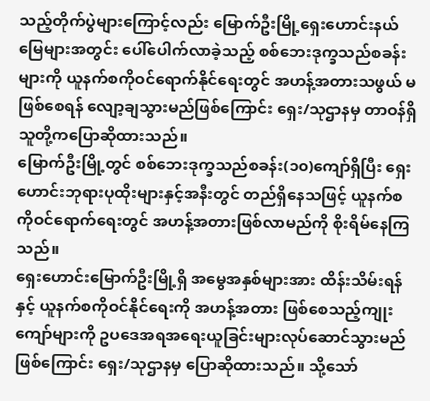သည့်တိုက်ပွဲများကြောင့်လည်း မြောက်ဦးမြို့ရှေးဟောင်းနယ်မြေများအတွင်း ပေါ်ပေါက်လာခဲ့သည့် စစ်ဘေးဒုက္ခသည်စခန်းများကို ယူနက်စကိုဝင်ရောက်နိုင်ရေးတွင် အဟန့်အတားသဖွယ် မဖြစ်စေရန် လျော့ချသွားမည်ဖြစ်ကြောင်း ရှေး/သုဌာနမှ တာဝန်ရှိသူတို့ကပြောဆိုထားသည်။
မြောက်ဦးမြို့တွင် စစ်ဘေးဒုက္ခသည်စခန်း(၁၀)ကျော်ရှိပြီး ရှေးဟောင်းဘုရားပုထိုးများနှင့်အနီးတွင် တည်ရှိနေသဖြင့် ယူနက်စကိုဝင်ရောက်ရေးတွင် အဟန့်အတားဖြစ်လာမည်ကို စိုးရိမ်နေကြသည်။
ရှေးဟောင်းမြောက်ဦးမြို့ရှိ အမွေအနှစ်များအား ထိန်းသိမ်းရန်နှင့် ယူနက်စကိုဝင်နိုင်ရေးကို အဟန့်အတား ဖြစ်စေသည့်ကျုးကျော်များကို ဥပဒေအရအရေးယူခြင်းများလုပ်ဆောင်သွားမည်ဖြစ်ကြောင်း ရှေး/သုဌာနမှ ပြောဆိုထားသည်။ သို့သော်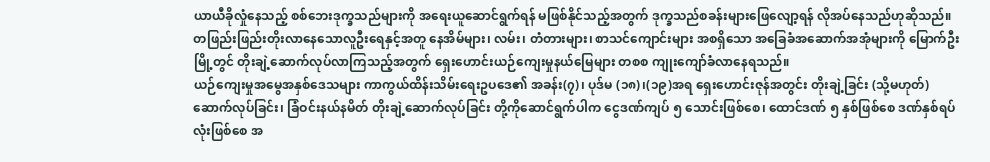ယာယီခိုလှုံနေသည့် စစ်ဘေးဒုက္ခသည်များကို အရေးယူဆောင်ရွက်ရန် မဖြစ်နိုင်သည့်အတွက် ဒုက္ခသည်စခန်းများဖြေလျော့ရန် လိုအပ်နေသည်ဟုဆိုသည်။
တဖြည်းဖြည်းတိုးလာနေသောလူဦးရေနှင့်အတူ နေအိမ်များ၊ လမ်း၊ တံတားများ၊ စာသင်ကျောင်းများ အစရှိသော အခြေခံအဆောက်အအုံများကို မြောက်ဦးမြို့တွင် တိုးချဲ့ဆောက်လုပ်လာကြသည့်အတွက် ရှေးဟောင်းယဉ်ကျေးမှုနယ်မြေများ တစစ ကျုးကျော်ခံလာနေရသည်။
ယဉ်ကျေးမှုအမွေအနှစ်ဒေသများ ကာကွယ်ထိန်းသိမ်းရေးဥပဒေ၏ အခန်း(၇)၊ ပုဒ်မ (၁၈)၊(၁၉)အရ ရှေးဟောင်းဇုန်အတွင်း တိုးချဲ့ခြင်း (သို့မဟုတ်) ဆောက်လုပ်ခြင်း၊ ခြံဝင်းနယ်နမိတ် တိုးချဲ့ဆောက်လုပ်ခြင်း တို့ကိုဆောင်ရွက်ပါက ငွေဒဏ်ကျပ် ၅ သောင်းဖြစ်စေ၊ ထောင်ဒဏ် ၅ နှစ်ဖြစ်စေ ဒဏ်နှစ်ရပ်လုံးဖြစ်စေ အ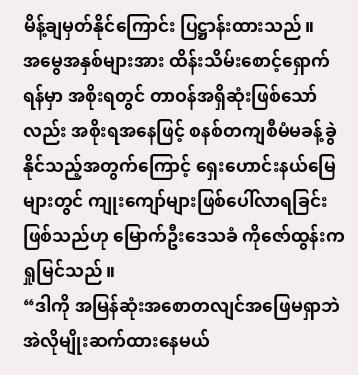မိန့်ချမှတ်နိုင်ကြောင်း ပြဋ္ဌာန်းထားသည်။
အမွေအနှစ်များအား ထိန်းသိမ်းစောင့်ရှောက်ရန်မှာ အစိုးရတွင် တာဝန်အရှိဆုံးဖြစ်သော်လည်း အစိုးရအနေဖြင့် စနစ်တကျစီမံမခန့်ခွဲနိုင်သည့်အတွက်ကြောင့် ရှေးဟောင်းနယ်မြေများတွင် ကျုးကျော်များဖြစ်ပေါ်လာရခြင်း ဖြစ်သည်ဟု မြောက်ဦးဒေသခံ ကိုဇော်ထွန်းက ရှုမြင်သည်။
“ဒါကို အမြန်ဆုံးအစောတလျင်အဖြေမရှာဘဲ အဲလိုမျိုးဆက်ထားနေမယ်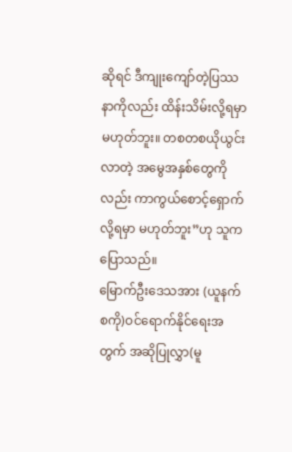ဆိုရင် ဒီကျုးကျော်တဲ့ပြဿနာကိုလည်း ထိန်းသိမ်းလို့ရမှာမဟုတ်ဘူး။ တစတစယိုယွင်းလာတဲ့ အမွေအနှစ်တွေကိုလည်း ကာကွယ်စောင့်ရှောက်လို့ရမှာ မဟုတ်ဘူး”ဟု သူကပြောသည်။
မြောက်ဦးဒေသအား (ယူနက်စကို)ဝင်ရောက်နိုင်ရေးအတွက် အဆိုပြုလွှာ(မူ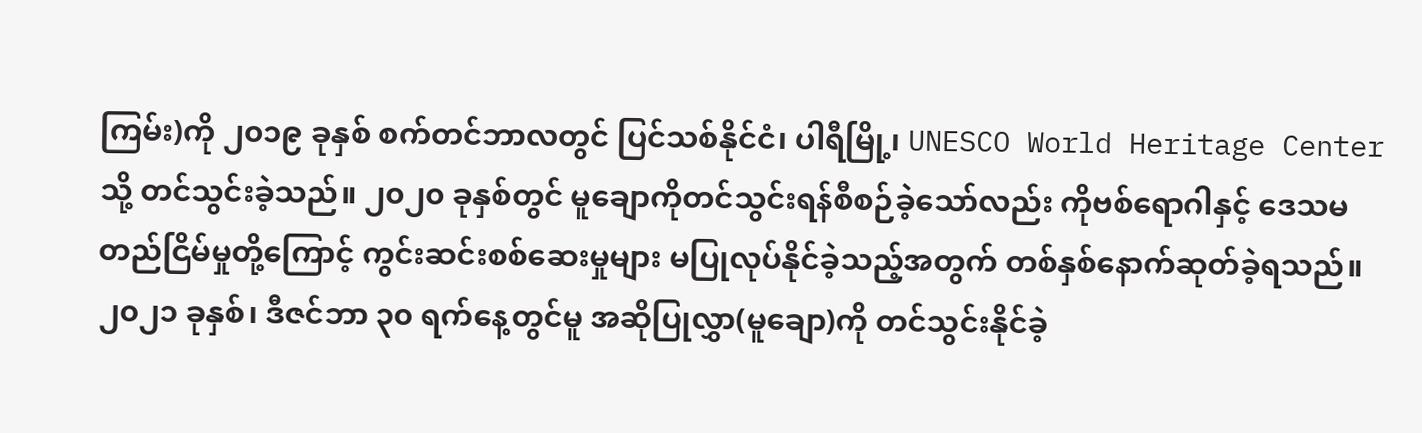ကြမ်း)ကို ၂၀၁၉ ခုနှစ် စက်တင်ဘာလတွင် ပြင်သစ်နိုင်ငံ၊ ပါရီမြို့၊ UNESCO World Heritage Center သို့ တင်သွင်းခဲ့သည်။ ၂၀၂၀ ခုနှစ်တွင် မူချောကိုတင်သွင်းရန်စီစဉ်ခဲ့သော်လည်း ကိုဗစ်ရောဂါနှင့် ဒေသမတည်ငြိမ်မှုတို့ကြောင့် ကွင်းဆင်းစစ်ဆေးမှုများ မပြုလုပ်နိုင်ခဲ့သည့်အတွက် တစ်နှစ်နောက်ဆုတ်ခဲ့ရသည်။ ၂၀၂၁ ခုနှစ်၊ ဒီဇင်ဘာ ၃၀ ရက်နေ့တွင်မူ အဆိုပြုလွှာ(မူချော)ကို တင်သွင်းနိုင်ခဲ့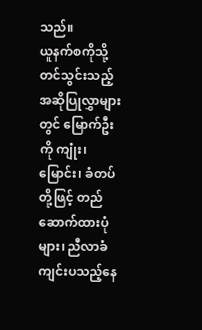သည်။
ယူနက်စကိုသို့တင်သွင်းသည့် အဆိုပြုလွှာများတွင် မြောက်ဦးကို ကျုံး၊ မြောင်း၊ ခံတပ်တို့ဖြင့် တည်ဆောက်ထားပုံများ၊ ညီလာခံကျင်းပသည့်နေ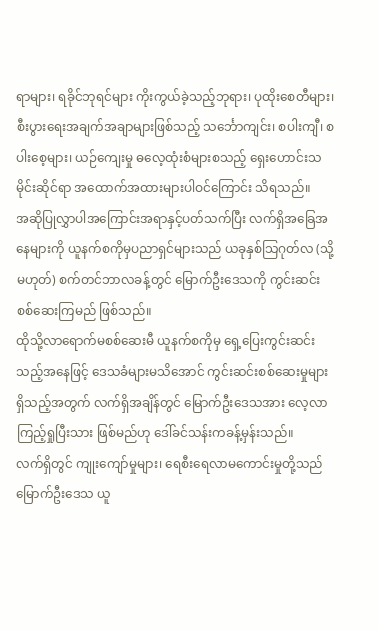ရာများ၊ ရခိုင်ဘုရင်များ ကိုးကွယ်ခဲ့သည့်ဘုရား၊ ပုထိုးစေတီများ၊ စီးပွားရေးအချက်အချာများဖြစ်သည့် သင်္ဘောကျင်း၊ စပါးကျီ၊ စပါးစေ့များ၊ ယဉ်ကျေးမှု ဓလေ့ထုံးစံများစသည့် ရှေးဟောင်းသမိုင်းဆိုင်ရာ အထောက်အထားများပါဝင်ကြောင်း သိရသည်။
အဆိုပြုလွှာပါအကြောင်းအရာနှင့်ပတ်သက်ပြီး လက်ရှိအခြေအနေများကို ယူနက်စကိုမှပညာရှင်များသည် ယခုနှစ်သြဂုတ်လ (သို့မဟုတ်) စက်တင်ဘာလခန့်တွင် မြောက်ဦးဒေသကို ကွင်းဆင်းစစ်ဆေးကြမည် ဖြစ်သည်။
ထိုသို့လာရောက်မစစ်ဆေးမီ ယူနက်စကိုမှ ရှေ့ပြေးကွင်းဆင်းသည့်အနေဖြင့် ဒေသခံများမသိအောင် ကွင်းဆင်းစစ်ဆေးမှုများရှိသည့်အတွက် လက်ရှိအချိန်တွင် မြောက်ဦးဒေသအား လေ့လာကြည့်ရှုပြီးသား ဖြစ်မည်ဟု ဒေါ်ခင်သန်းကခန့်မှန်းသည်။
လက်ရှိတွင် ကျုးကျော်မှုများ၊ ရေစီးရေလာမကောင်းမှုတို့သည် မြောက်ဦးဒေသ ယူ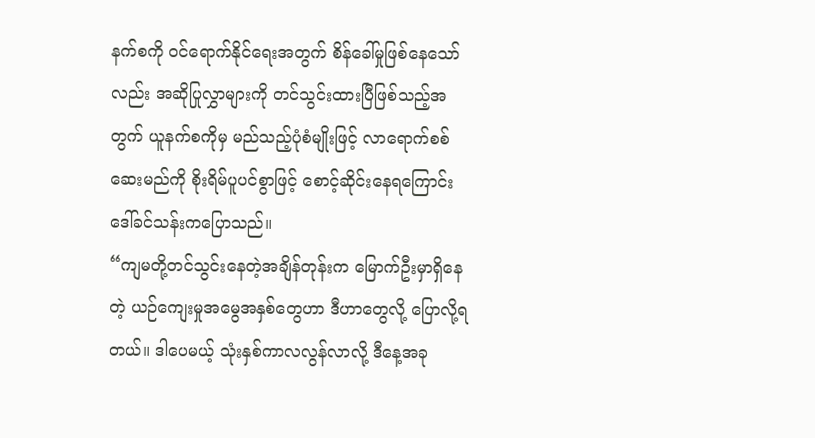နက်စကို ဝင်ရောက်နိုင်ရေးအတွက် စိန်ခေါ်မှုဖြစ်နေသော်လည်း အဆိုပြုလွှာများကို တင်သွင်းထားပြီဖြစ်သည့်အတွက် ယူနက်စကိုမှ မည်သည့်ပုံစံမျိုးဖြင့် လာရောက်စစ်ဆေးမည်ကို စိုးရိမ်ပူပင်စွာဖြင့် စောင့်ဆိုင်းနေရကြောင်း ဒေါ်ခင်သန်းကပြောသည်။
“ကျမတို့တင်သွင်းနေတဲ့အချိန်တုန်းက မြောက်ဦးမှာရှိနေတဲ့ ယဉ်ကျေးမှုအမွေအနှစ်တွေဟာ ဒီဟာတွေလို့ ပြောလို့ရတယ်။ ဒါပေမယ့် သုံးနှစ်ကာလလွန်လာလို့ ဒီနေ့အခု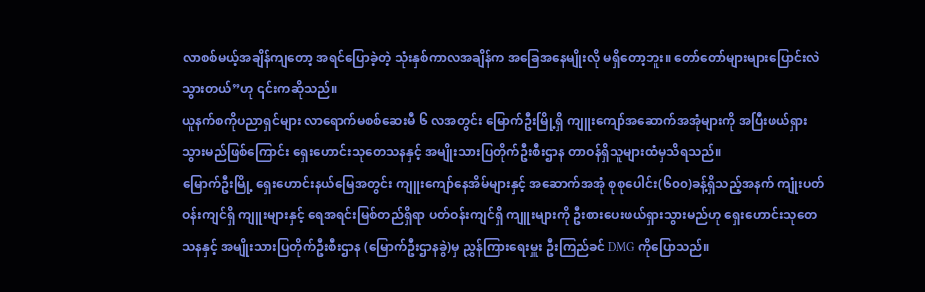လာစစ်မယ့်အချိန်ကျတော့ အရင်ပြောခဲ့တဲ့ သုံးနှစ်ကာလအချိန်က အခြေအနေမျိုးလို မရှိတော့ဘူး။ တော်တော်များများပြောင်းလဲသွားတယ်”ဟု ၎င်းကဆိုသည်။
ယူနက်စကိုပညာရှင်များ လာရောက်မစစ်ဆေးမီ ၆ လအတွင်း မြောက်ဦးမြို့ရှိ ကျူးကျော်အဆောက်အအုံများကို အပြီးဖယ်ရှားသွားမည်ဖြစ်ကြောင်း ရှေးဟောင်းသုတေသနနှင့် အမျိုးသားပြတိုက်ဦးစီးဌာန တာဝန်ရှိသူများထံမှသိရသည်။
မြောက်ဦးမြို့ ရှေးဟောင်းနယ်မြေအတွင်း ကျူးကျော်နေအိမ်များနှင့် အဆောက်အအုံ စုစုပေါင်း(၆၀၀)ခန့်ရှိသည့်အနက် ကျုံးပတ်ဝန်းကျင်ရှိ ကျူးများနှင့် ရေအရင်းမြစ်တည်ရှိရာ ပတ်ဝန်းကျင်ရှိ ကျူးများကို ဦးစားပေးဖယ်ရှားသွားမည်ဟု ရှေးဟောင်းသုတေသနနှင့် အမျိုးသားပြတိုက်ဦးစီးဌာန (မြောက်ဦးဌာနခွဲ)မှ ညွှန်ကြားရေးမှူး ဦးကြည်ခင် DMG ကိုပြောသည်။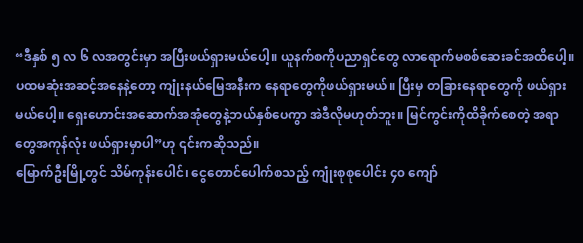“ဒီနှစ် ၅ လ ၆ လအတွင်းမှာ အပြီးဖယ်ရှားမယ်ပေါ့။ ယူနက်စကိုပညာရှင်တွေ လာရောက်မစစ်ဆေးခင်အထိပေါ့။ ပထမဆုံးအဆင့်အနေနဲ့တော့ ကျုံးနယ်မြေအနီးက နေရာတွေကိုဖယ်ရှားမယ်။ ပြီးမှ တခြားနေရာတွေကို ဖယ်ရှားမယ်ပေါ့။ ရှေးဟောင်းအဆောက်အအုံတွေနဲ့ဘယ်နှစ်ပေကွာ အဲဒီလိုမဟုတ်ဘူး။ မြင်ကွင်းကိုထိခိုက်စေတဲ့ အရာတွေအကုန်လုံး ဖယ်ရှားမှာပါ”ဟု ၎င်းကဆိုသည်။
မြောက်ဦးမြို့တွင် သိမ်ကုန်းပေါင်၊ ငွေတောင်ပေါက်စသည့် ကျုံးစုစုပေါင်း ၄၀ ကျော်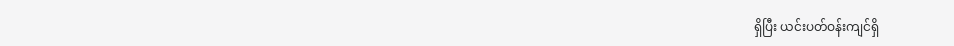ရှိပြီး ယင်းပတ်ဝန်းကျင်ရှိ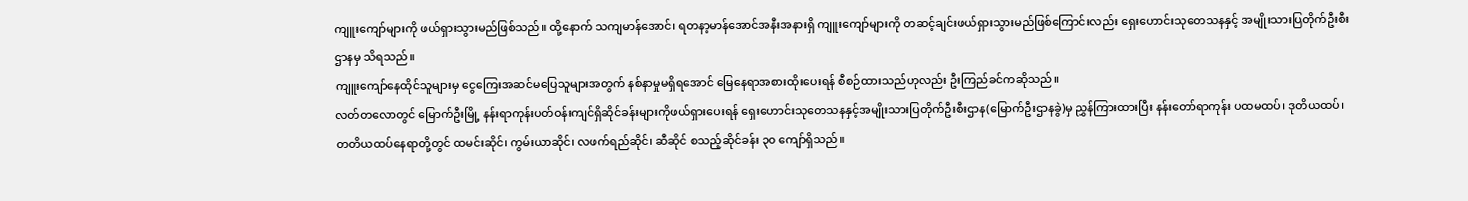ကျူးကျော်များကို ဖယ်ရှားသွားမည်ဖြစ်သည်။ ထို့နောက် သကျမာန်အောင်၊ ရတနာ့မာန်အောင်အနီးအနားရှိ ကျူးကျော်များကို တဆင့်ချင်းဖယ်ရှားသွားမည်ဖြစ်ကြောင်းလည်း ရှေးဟောင်းသုတေသနနှင့် အမျိုးသားပြတိုက်ဦးစီးဌာနမှ သိရသည်။
ကျူးကျော်နေထိုင်သူများမှ ငွေကြေးအဆင်မပြေသူများအတွက် နစ်နာမှုမရှိရအောင် မြေနေရာအစားထိုးပေးရန် စီစဉ်ထားသည်ဟုလည်း ဦးကြည်ခင်ကဆိုသည်။
လတ်တလောတွင် မြောက်ဦးမြို့ နန်းရာကုန်းပတ်ဝန်းကျင်ရှိဆိုင်ခန်းများကိုဖယ်ရှားပေးရန် ရှေးဟောင်းသုတေသနနှင့်အမျိုးသားပြတိုက်ဦးစီးဌာန(မြောက်ဦးဌာနခွဲ)မှ ညွှန်ကြားထားပြီး နန်းတော်ရာကုန်း ပထမထပ်၊ ဒုတိယထပ်၊ တတိယထပ်နေရာတို့တွင် ထမင်းဆိုင်၊ ကွမ်းယာဆိုင်၊ လဖက်ရည်ဆိုင်၊ ဆီဆိုင် စသည့်ဆိုင်ခန်း ၃၀ ကျော်ရှိသည်။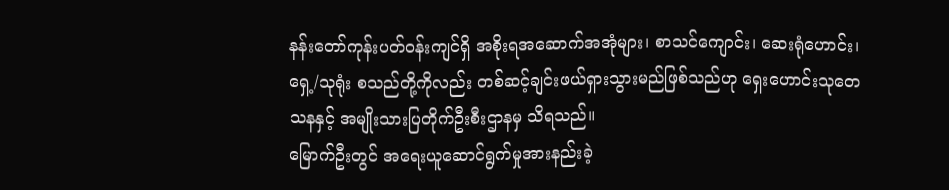နန်းတော်ကုန်းပတ်ဝန်းကျင်ရှိ အစိုးရအဆောက်အအုံများ၊ စာသင်ကျောင်း၊ ဆေးရုံဟောင်း၊ ရှေ့/သုရုံး စသည်တို့ကိုလည်း တစ်ဆင့်ချင်းဖယ်ရှားသွားမည်ဖြစ်သည်ဟု ရှေးဟောင်းသုတေသနနှင့် အမျိုးသားပြတိုက်ဦးစီးဌာနမှ သိရသည်။
မြောက်ဦးတွင် အရေးယူဆောင်ရွက်မှုအားနည်းခဲ့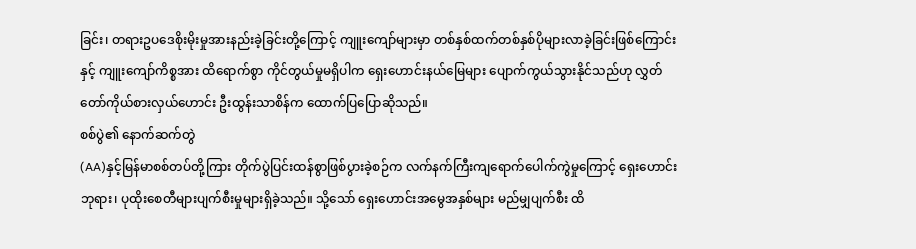ခြင်း၊ တရားဥပဒေစိုးမိုးမှုအားနည်းခဲ့ခြင်းတို့ကြောင့် ကျူးကျော်များမှာ တစ်နှစ်ထက်တစ်နှစ်ပိုများလာခဲ့ခြင်းဖြစ်ကြောင်းနှင့် ကျူးကျော်ကိစ္စအား ထိရောက်စွာ ကိုင်တွယ်မှုမရှိပါက ရှေးဟောင်းနယ်မြေများ ပျောက်ကွယ်သွားနိုင်သည်ဟု လွှတ်တော်ကိုယ်စားလှယ်ဟောင်း ဦးထွန်းသာစိန်က ထောက်ပြပြောဆိုသည်။
စစ်ပွဲ၏ နောက်ဆက်တွဲ
(AA)နှင့်မြန်မာစစ်တပ်တို့ကြား တိုက်ပွဲပြင်းထန်စွာဖြစ်ပွားခဲ့စဉ်က လက်နက်ကြီးကျရောက်ပေါက်ကွဲမှုကြောင့် ရှေးဟောင်းဘုရား၊ ပုထိုးစေတီများပျက်စီးမှုများရှိခဲ့သည်။ သို့သော် ရှေးဟောင်းအမွေအနှစ်များ မည်မျှပျက်စီး ထိ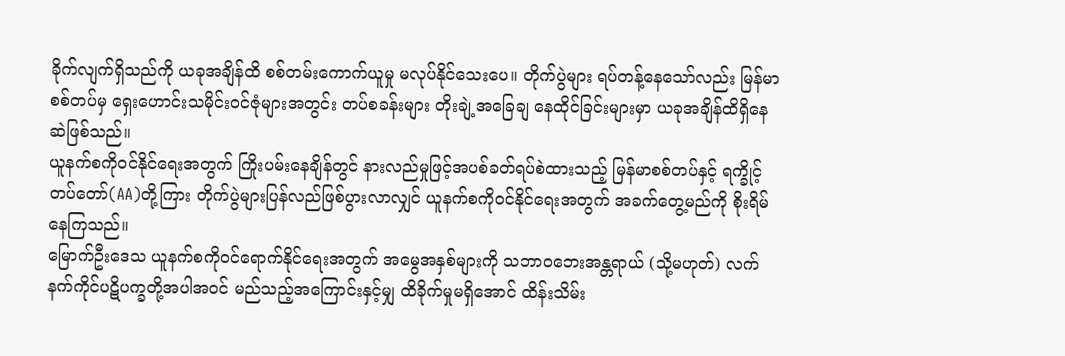ခိုက်လျက်ရှိသည်ကို ယခုအချိန်ထိ စစ်တမ်းကောက်ယူမှု မလုပ်နိုင်သေးပေ။ တိုက်ပွဲများ ရပ်တန့်နေသော်လည်း မြန်မာစစ်တပ်မှ ရှေးဟောင်းသမိုင်းဝင်ဇုံများအတွင်း တပ်စခန်းများ တိုးချဲ့အခြေချ နေထိုင်ခြင်းများမှာ ယခုအချိန်ထိရှိနေဆဲဖြစ်သည်။
ယူနက်စကိုဝင်နိုင်ရေးအတွက် ကြိုးပမ်းနေချိန်တွင် နားလည်မှုဖြင့်အပစ်ခတ်ရပ်စဲထားသည့် မြန်မာစစ်တပ်နှင့် ရက္ခိုင့်တပ်တော်(AA)တို့ကြား တိုက်ပွဲများပြန်လည်ဖြစ်ပွားလာလျှင် ယူနက်စကိုဝင်နိုင်ရေးအတွက် အခက်တွေ့မည်ကို စိုးရိမ်နေကြသည်။
မြောက်ဦးဒေသ ယူနက်စကိုဝင်ရောက်နိုင်ရေးအတွက် အမွေအနှစ်များကို သဘာဝဘေးအန္တရာယ် (သို့မဟုတ်) လက်နက်ကိုင်ပဋိပက္ခတို့အပါအဝင် မည်သည့်အကြောင်းနှင့်မျှ ထိခိုက်မှုမရှိအောင် ထိန်းသိမ်း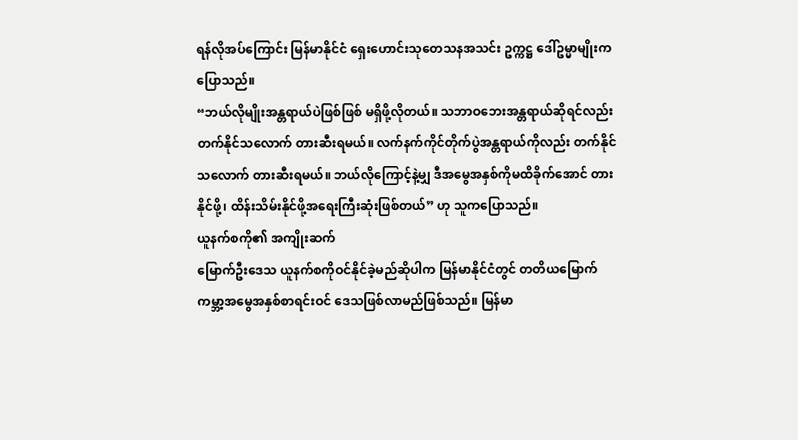ရန်လိုအပ်ကြောင်း မြန်မာနိုင်ငံ ရှေးဟောင်းသုတေသနအသင်း ဥက္ကဋ္ဌ ဒေါ်ဥမ္မာမျိုးကပြောသည်။
“ဘယ်လိုမျိုးအန္တရာယ်ပဲဖြစ်ဖြစ် မရှိဖို့လိုတယ်။ သဘာဝဘေးအန္တရာယ်ဆိုရင်လည်း တက်နိုင်သလောက် တားဆီးရမယ်။ လက်နက်ကိုင်တိုက်ပွဲအန္တရာယ်ကိုလည်း တက်နိုင်သလောက် တားဆီးရမယ်။ ဘယ်လိုကြောင့်နဲ့မျှ ဒီအမွေအနှစ်ကိုမထိခိုက်အောင် တားနိုင်ဖို့၊ ထိန်းသိမ်းနိုင်ဖို့အရေးကြီးဆုံးဖြစ်တယ်” ဟု သူကပြောသည်။
ယူနက်စကို၏ အကျိုးဆက်
မြောက်ဦးဒေသ ယူနက်စကိုဝင်နိုင်ခဲ့မည်ဆိုပါက မြန်မာနိုင်ငံတွင် တတိယမြောက် ကမ္ဘာ့အမွေအနှစ်စာရင်းဝင် ဒေသဖြစ်လာမည်ဖြစ်သည်။ မြန်မာ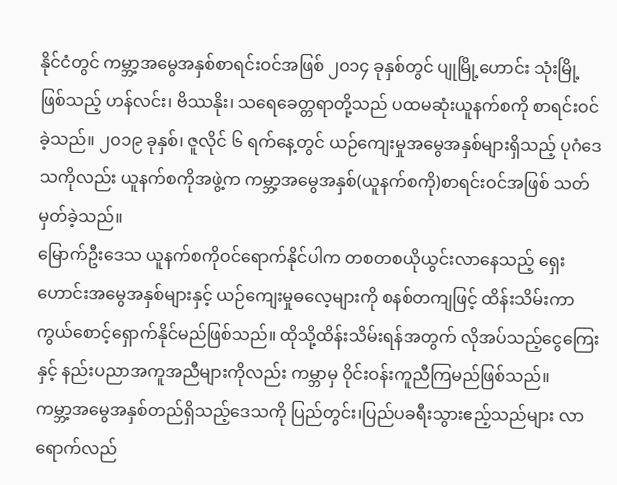နိုင်ငံတွင် ကမ္ဘာ့အမွေအနှစ်စာရင်းဝင်အဖြစ် ၂၀၁၄ ခုနှစ်တွင် ပျုမြို့ဟောင်း သုံးမြို့ဖြစ်သည့် ဟန်လင်း၊ ဗိဿနိုး၊ သရေခေတ္တရာတို့သည် ပထမဆုံးယူနက်စကို စာရင်းဝင်ခဲ့သည်။ ၂၀၁၉ ခုနှစ်၊ ဇူလိုင် ၆ ရက်နေ့တွင် ယဉ်ကျေးမှုအမွေအနှစ်များရှိသည့် ပုဂံဒေသကိုလည်း ယူနက်စကိုအဖွဲ့က ကမ္ဘာ့အမွေအနှစ်(ယူနက်စကို)စာရင်းဝင်အဖြစ် သတ်မှတ်ခဲ့သည်။
မြောက်ဦးဒေသ ယူနက်စကိုဝင်ရောက်နိုင်ပါက တစတစယိုယွင်းလာနေသည့် ရှေးဟောင်းအမွေအနှစ်များနှင့် ယဉ်ကျေးမှုဓလေ့များကို စနစ်တကျဖြင့် ထိန်းသိမ်းကာကွယ်စောင့်ရှောက်နိုင်မည်ဖြစ်သည်။ ထိုသို့ထိန်းသိမ်းရန်အတွက် လိုအပ်သည့်ငွေကြေးနှင့် နည်းပညာအကူအညီများကိုလည်း ကမ္ဘာမှ ဝိုင်းဝန်းကူညီကြမည်ဖြစ်သည်။
ကမ္ဘာ့အမွေအနှစ်တည်ရှိသည့်ဒေသကို ပြည်တွင်း၊ပြည်ပခရီးသွားဧည့်သည်များ လာရောက်လည်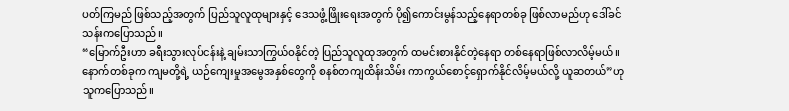ပတ်ကြမည် ဖြစ်သည့်အတွက် ပြည်သူလူထုများနှင့် ဒေသဖွံ့ဖြိုးရေးအတွက် ပို၍ကောင်းမွန်သည့်နေရာတစ်ခု ဖြစ်လာမည်ဟု ဒေါ်ခင်သန်းကပြောသည်။
“မြောက်ဦးဟာ ခရီးသွားလုပ်ငန်းနဲ့ ချမ်းသာကြွယ်ဝနိုင်တဲ့ ပြည်သူလူထုအတွက် ထမင်းစားနိုင်တဲ့နေရာ တစ်နေရာဖြစ်လာလိမ့်မယ်။ နောက်တစ်ခုက ကျမတို့ရဲ့ ယဉ်ကျေးမှုအမွေအနှစ်တွေကို စနစ်တကျထိန်းသိမ်း ကာကွယ်စောင့်ရှောက်နိုင်လိမ့်မယ်လို့ ယူဆတယ်”ဟု သူကပြောသည်။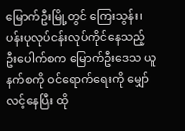မြောက်ဦးမြို့တွင် ကြေးသွန်း၊ ပန်းပုလုပ်ငန်းလုပ်ကိုင်နေသည့် ဦးပေါက်စက မြောက်ဦးဒေသ ယူနက်စကို ဝင်ရောက်ရေးကို မျှော်လင့်နေပြီး ထို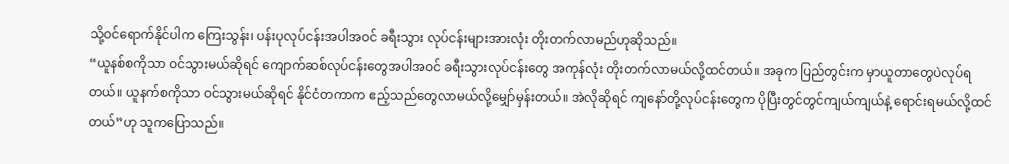သို့ဝင်ရောက်နိုင်ပါက ကြေးသွန်း၊ ပန်းပုလုပ်ငန်းအပါအဝင် ခရီးသွား လုပ်ငန်းများအားလုံး တိုးတက်လာမည်ဟုဆိုသည်။
“ယူနစ်စကိုသာ ဝင်သွားမယ်ဆိုရင် ကျောက်ဆစ်လုပ်ငန်းတွေအပါအဝင် ခရီးသွားလုပ်ငန်းတွေ အကုန်လုံး တိုးတက်လာမယ်လို့ထင်တယ်။ အခုက ပြည်တွင်းက မှာယူတာတွေပဲလုပ်ရတယ်။ ယူနက်စကိုသာ ဝင်သွားမယ်ဆိုရင် နိုင်ငံတကာက ဧည့်သည်တွေလာမယ်လို့မျှော်မှန်းတယ်။ အဲလိုဆိုရင် ကျနော်တို့လုပ်ငန်းတွေက ပိုပြီးတွင်တွင်ကျယ်ကျယ်နဲ့ ရောင်းရမယ်လို့ထင်တယ်”ဟု သူကပြောသည်။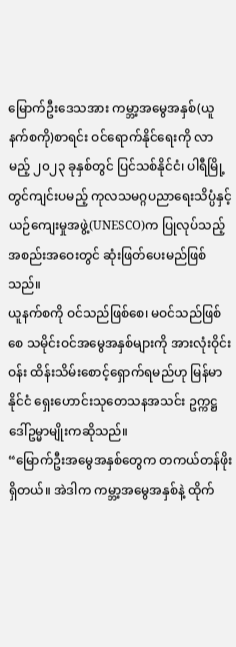မြောက်ဦးဒေသအား ကမ္ဘာ့အမွေအနှစ်(ယူနက်စကို)စာရင်း ဝင်ရောက်နိုင်ရေးကို လာမည့် ၂၀၂၃ ခုနှစ်တွင် ပြင်သစ်နိုင်ငံ၊ ပါရီမြို့တွင်ကျင်းပမည့် ကုလသမဂ္ဂပညာရေးသိပ္ပံနှင့် ယဉ်ကျေးမှုအဖွဲ့(UNESCO)က ပြုလုပ်သည့် အစည်းအဝေးတွင် ဆုံးဖြတ်ပေးမည်ဖြစ်သည်။
ယူနက်စကို ဝင်သည်ဖြစ်စေ၊ မဝင်သည်ဖြစ်စေ သမိုင်းဝင်အမွေအနှစ်များကို အားလုံးဝိုင်းဝန်း ထိန်းသိမ်းစောင့်ရှောက်ရမည်ဟု မြန်မာနိုင်ငံ ရှေးဟောင်းသုတေသနအသင်း ဥက္ကဋ္ဌ ဒေါ်ဥမ္မာမျိုးကဆိုသည်။
“မြောက်ဦးအမွေအနှစ်တွေက တကယ်တန်ဖိုးရှိတယ်။ အဲဒါက ကမ္ဘာ့အမွေအနှစ်နဲ့ ထိုက်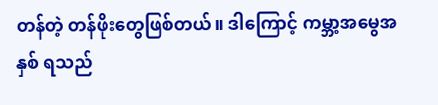တန်တဲ့ တန်ဖိုးတွေဖြစ်တယ်။ ဒါကြောင့် ကမ္ဘာ့အမွေအနှစ် ရသည်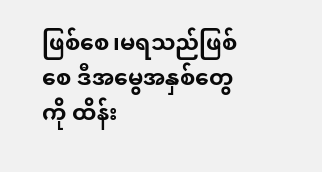ဖြစ်စေ၊မရသည်ဖြစ်စေ ဒီအမွေအနှစ်တွေကို ထိန်း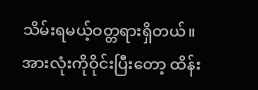သိမ်းရမယ့်ဝတ္တရားရှိတယ်။ အားလုံးကိုဝိုင်းပြီးတော့ ထိန်း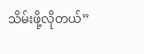သိမ်းဖို့လိုတယ်”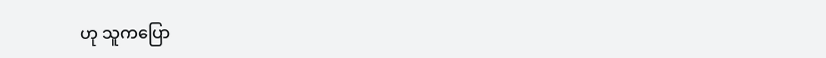ဟု သူကပြော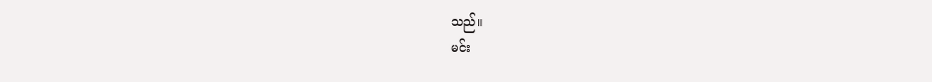သည်။
မင်း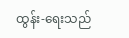ထွန်း-ရေးသည်